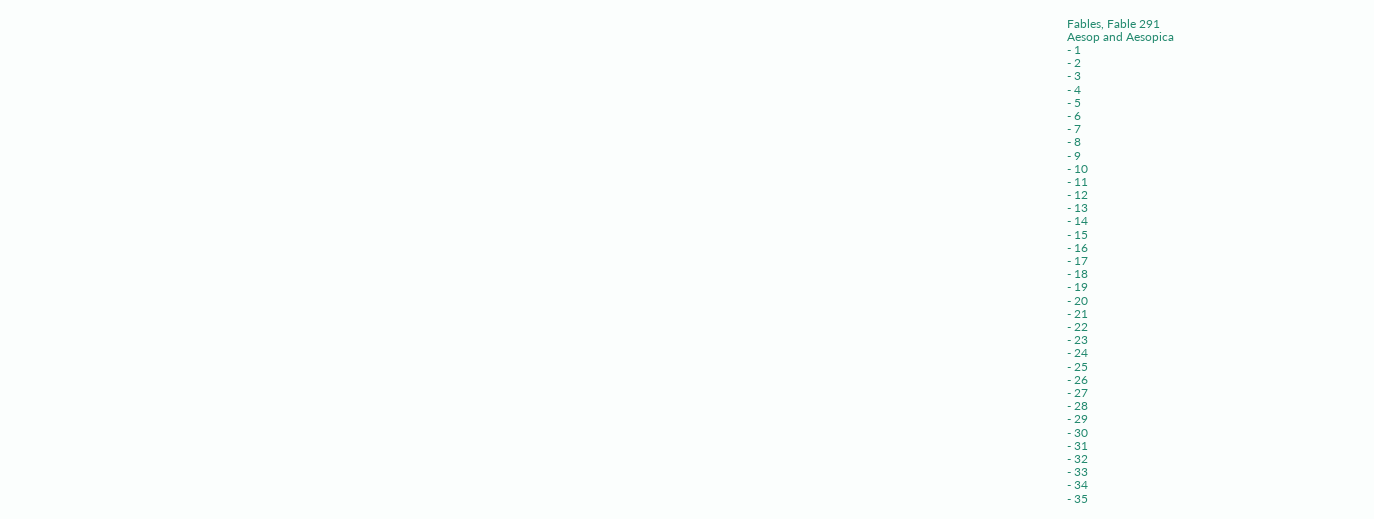Fables, Fable 291
Aesop and Aesopica
- 1
- 2
- 3
- 4
- 5
- 6
- 7
- 8
- 9
- 10
- 11
- 12
- 13
- 14
- 15
- 16
- 17
- 18
- 19
- 20
- 21
- 22
- 23
- 24
- 25
- 26
- 27
- 28
- 29
- 30
- 31
- 32
- 33
- 34
- 35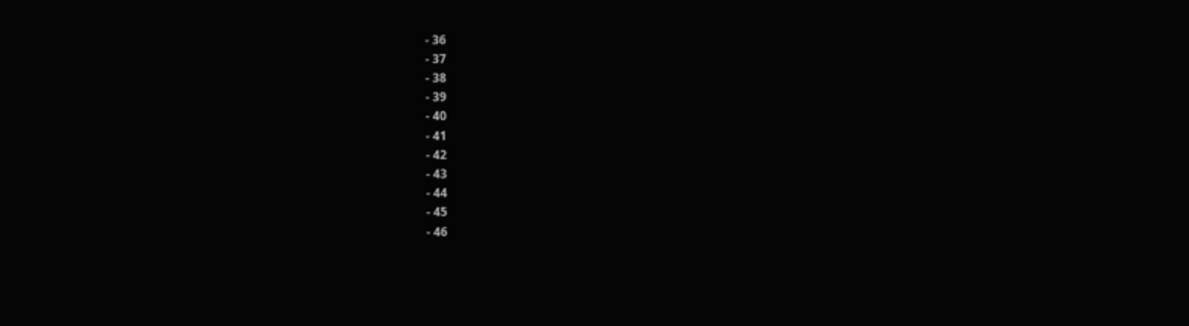- 36
- 37
- 38
- 39
- 40
- 41
- 42
- 43
- 44
- 45
- 46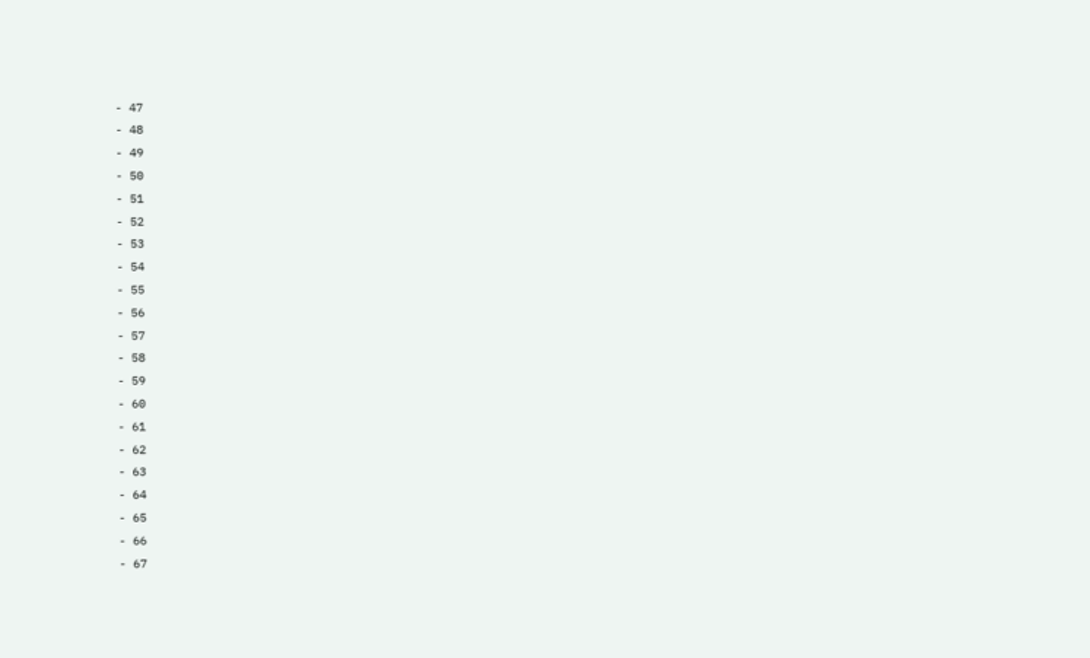- 47
- 48
- 49
- 50
- 51
- 52
- 53
- 54
- 55
- 56
- 57
- 58
- 59
- 60
- 61
- 62
- 63
- 64
- 65
- 66
- 67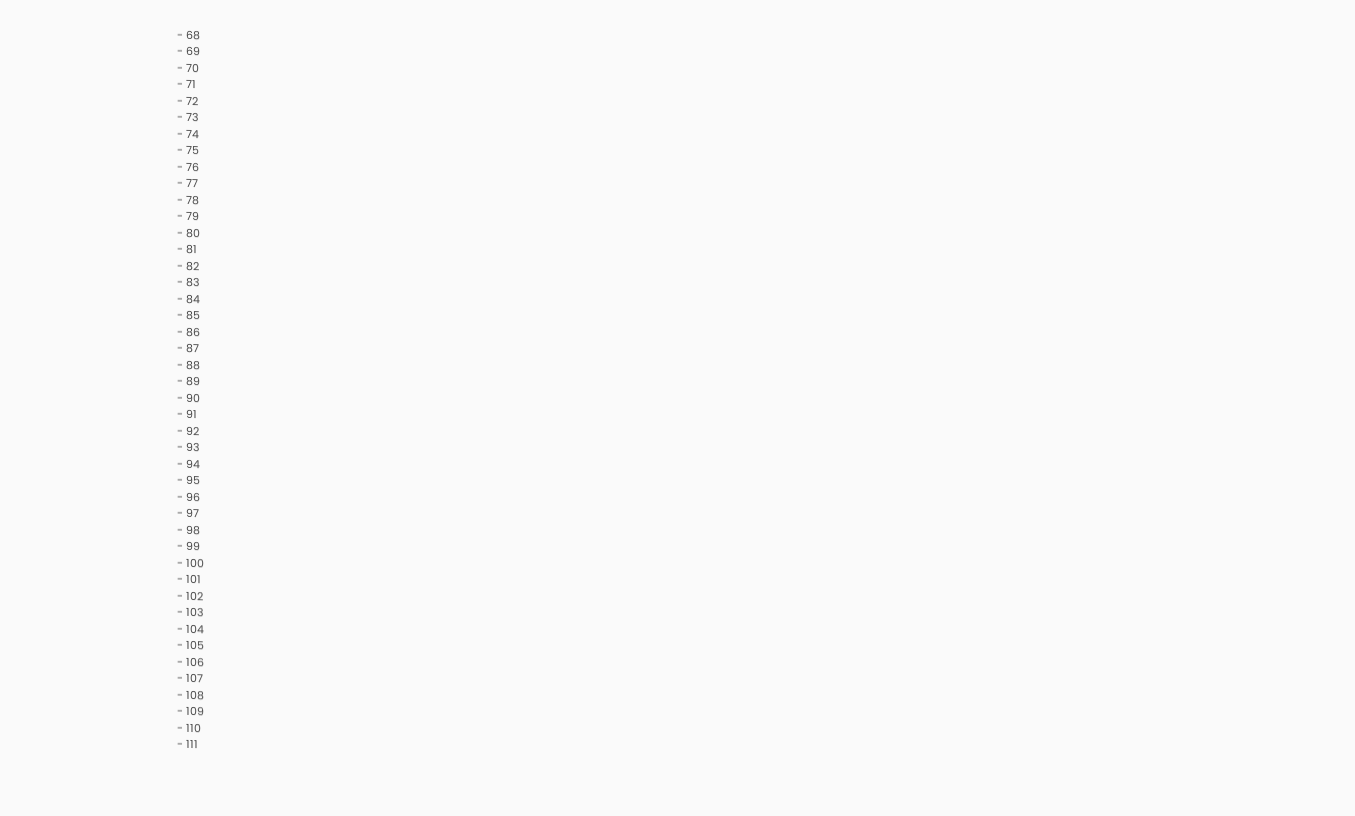- 68
- 69
- 70
- 71
- 72
- 73
- 74
- 75
- 76
- 77
- 78
- 79
- 80
- 81
- 82
- 83
- 84
- 85
- 86
- 87
- 88
- 89
- 90
- 91
- 92
- 93
- 94
- 95
- 96
- 97
- 98
- 99
- 100
- 101
- 102
- 103
- 104
- 105
- 106
- 107
- 108
- 109
- 110
- 111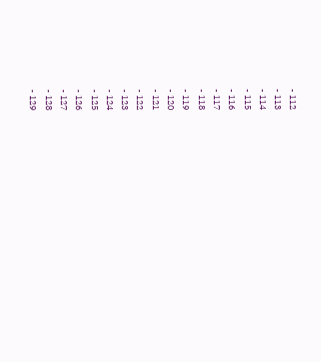- 112
- 113
- 114
- 115
- 116
- 117
- 118
- 119
- 120
- 121
- 122
- 123
- 124
- 125
- 126
- 127
- 128
- 129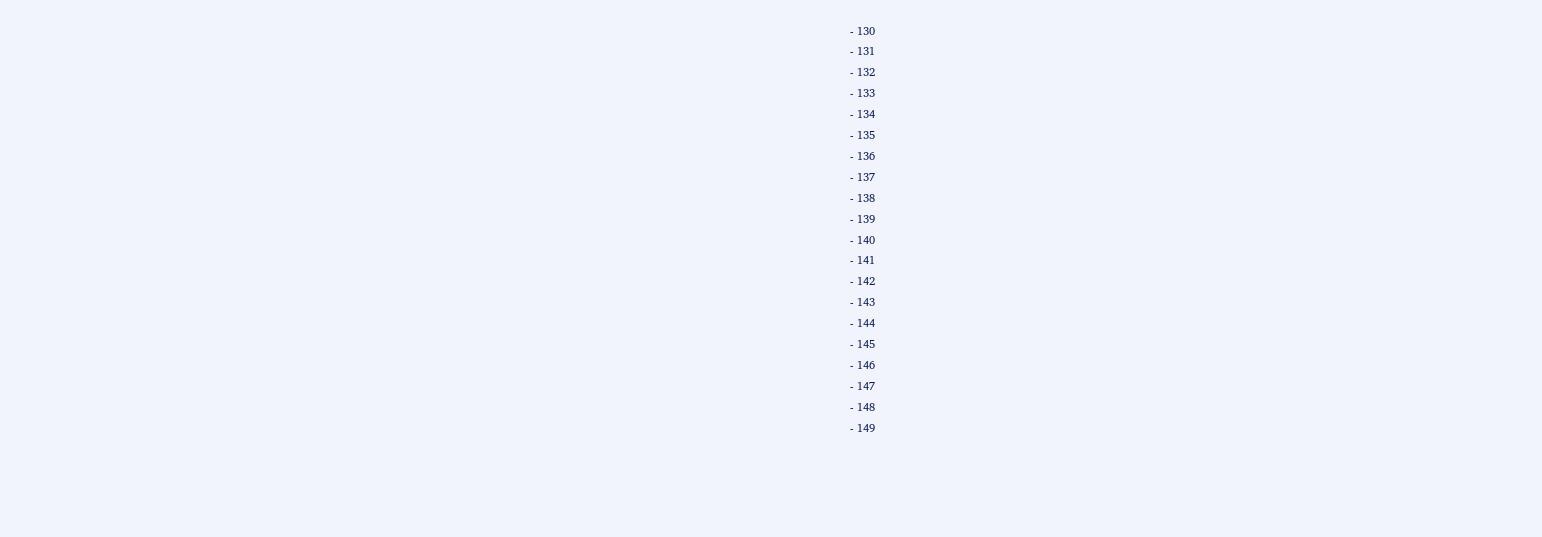- 130
- 131
- 132
- 133
- 134
- 135
- 136
- 137
- 138
- 139
- 140
- 141
- 142
- 143
- 144
- 145
- 146
- 147
- 148
- 149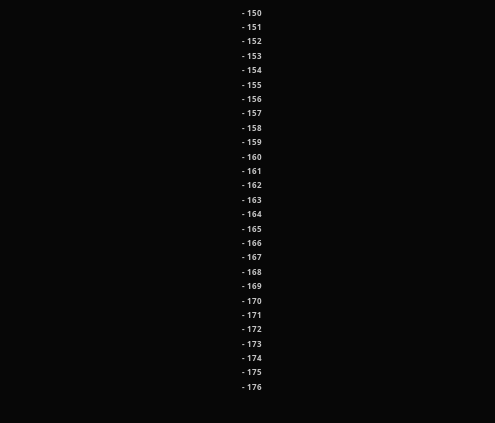- 150
- 151
- 152
- 153
- 154
- 155
- 156
- 157
- 158
- 159
- 160
- 161
- 162
- 163
- 164
- 165
- 166
- 167
- 168
- 169
- 170
- 171
- 172
- 173
- 174
- 175
- 176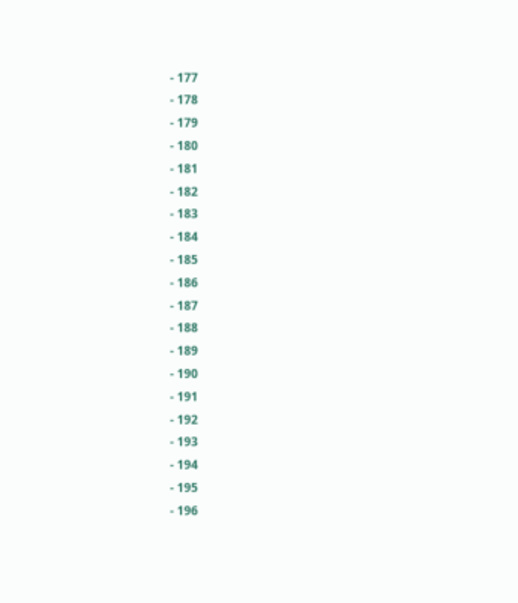- 177
- 178
- 179
- 180
- 181
- 182
- 183
- 184
- 185
- 186
- 187
- 188
- 189
- 190
- 191
- 192
- 193
- 194
- 195
- 196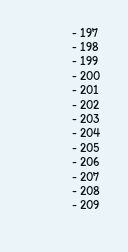- 197
- 198
- 199
- 200
- 201
- 202
- 203
- 204
- 205
- 206
- 207
- 208
- 209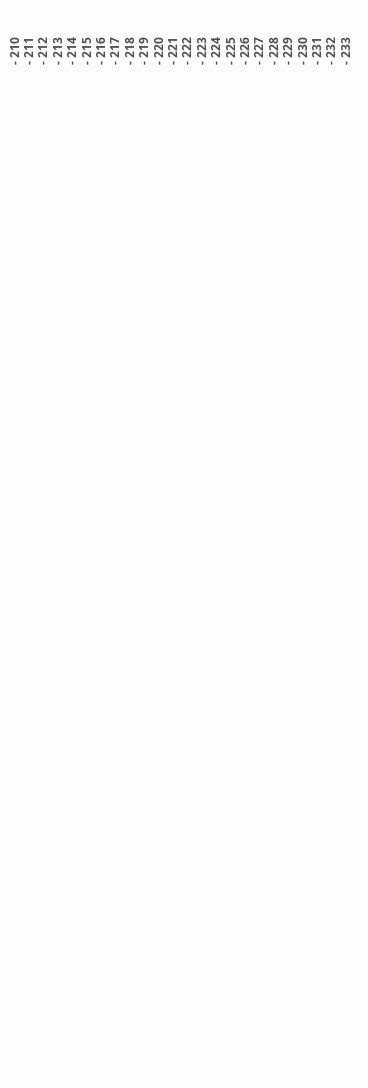- 210
- 211
- 212
- 213
- 214
- 215
- 216
- 217
- 218
- 219
- 220
- 221
- 222
- 223
- 224
- 225
- 226
- 227
- 228
- 229
- 230
- 231
- 232
- 233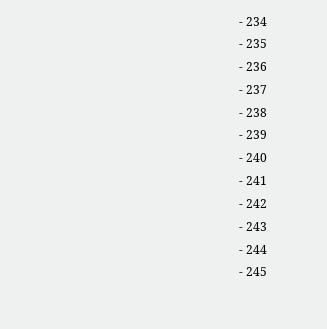- 234
- 235
- 236
- 237
- 238
- 239
- 240
- 241
- 242
- 243
- 244
- 245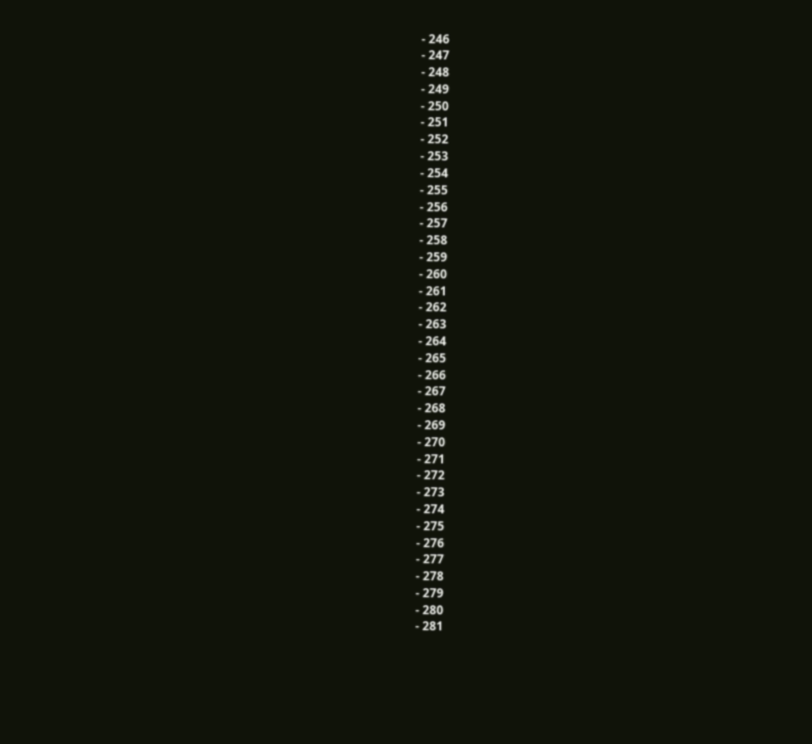- 246
- 247
- 248
- 249
- 250
- 251
- 252
- 253
- 254
- 255
- 256
- 257
- 258
- 259
- 260
- 261
- 262
- 263
- 264
- 265
- 266
- 267
- 268
- 269
- 270
- 271
- 272
- 273
- 274
- 275
- 276
- 277
- 278
- 279
- 280
- 281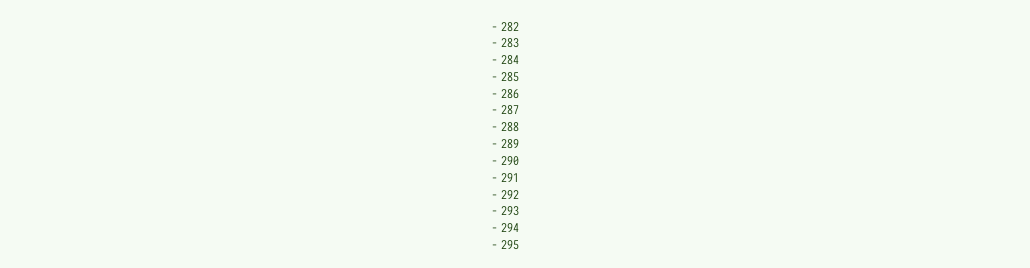- 282
- 283
- 284
- 285
- 286
- 287
- 288
- 289
- 290
- 291
- 292
- 293
- 294
- 295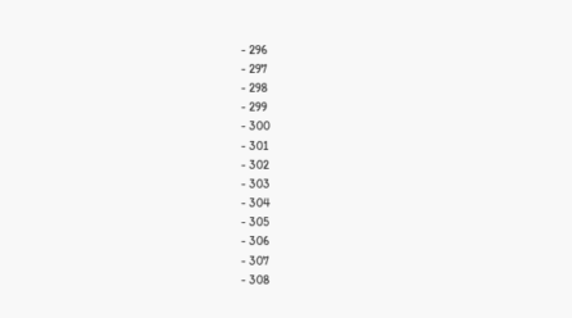- 296
- 297
- 298
- 299
- 300
- 301
- 302
- 303
- 304
- 305
- 306
- 307
- 308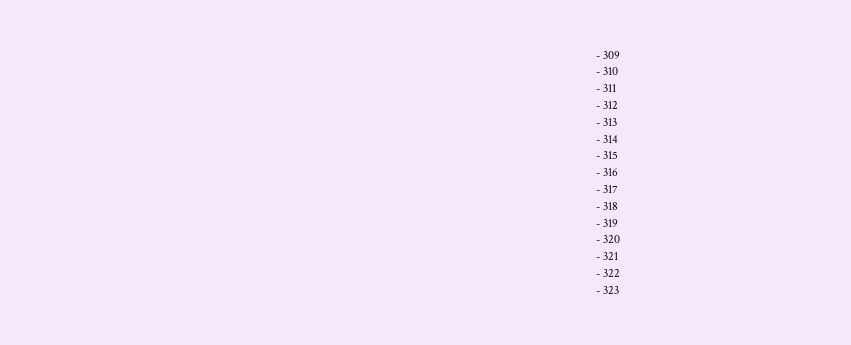- 309
- 310
- 311
- 312
- 313
- 314
- 315
- 316
- 317
- 318
- 319
- 320
- 321
- 322
- 323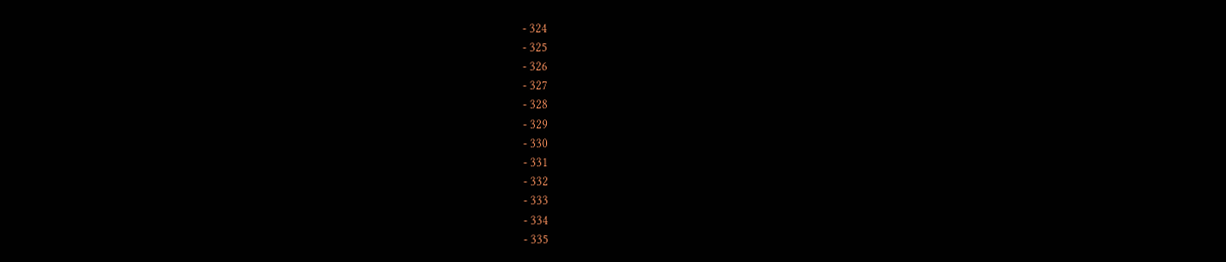- 324
- 325
- 326
- 327
- 328
- 329
- 330
- 331
- 332
- 333
- 334
- 335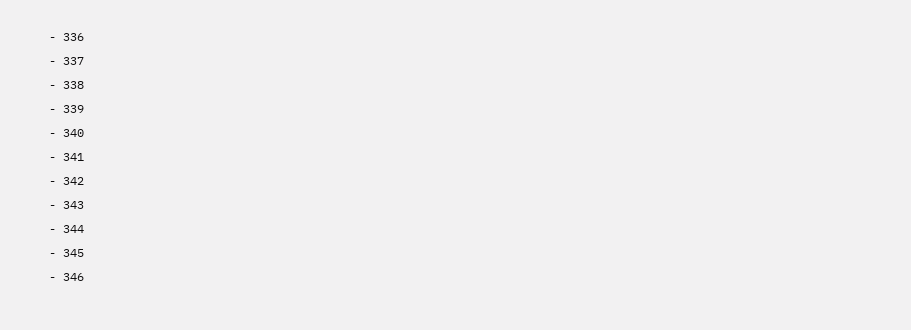- 336
- 337
- 338
- 339
- 340
- 341
- 342
- 343
- 344
- 345
- 346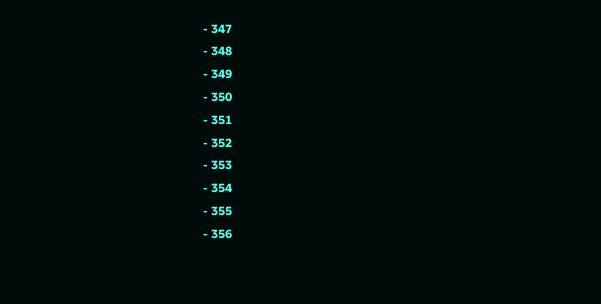- 347
- 348
- 349
- 350
- 351
- 352
- 353
- 354
- 355
- 356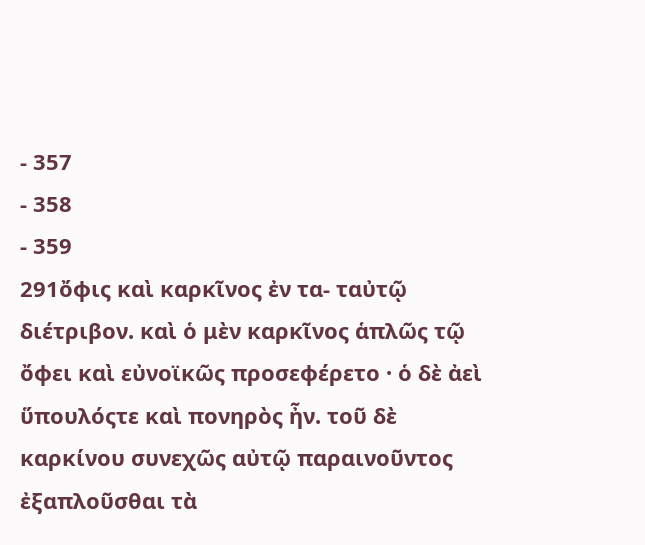- 357
- 358
- 359
291ὄφις καὶ καρκῖνος ἐν τα- ταὐτῷ διέτριβον. καὶ ὁ μὲν καρκῖνος ἁπλῶς τῷ ὄφει καὶ εὐνοϊκῶς προσεφέρετο · ὁ δὲ ἀεὶ ὕπουλόςτε καὶ πονηρὸς ἦν. τοῦ δὲ καρκίνου συνεχῶς αὐτῷ παραινοῦντος ἐξαπλοῦσθαι τὰ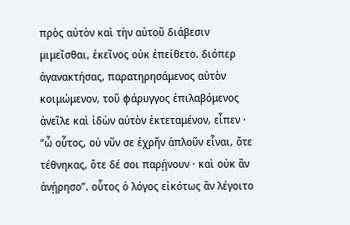πρὸς αὐτὸν καὶ τὴν αὐτοῦ διάβεσιν μιμεῖσθαι, ἐκεῖνος οὐκ ἐπείθετο. διόπερ ἀγανακτήσας, παρατηρησάμενος αὐτὸν κοιμώμενον, τοῦ φάρυγγος ἐπιλαβόμενος ἀνεῖλε καὶ ἰδὼν αὐτὸν ἐκτεταμένον, εἶπεν · “ὦ οὗτος, οὐ νῦν σε ἐχρῆν ἁπλοῦν εἶναι, ὅτε τέθνηκας, ὅτε δέ σοι παρῄνουν · καὶ οὐκ ἂν ἀνῄρησο”. οὗτος ὁ λόγος εἰκότως ἂν λέγοιτο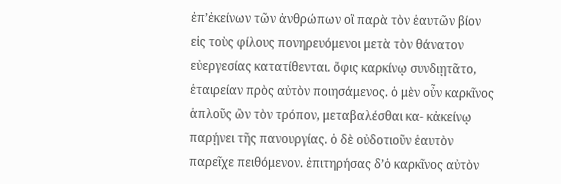ἐπ’ἐκείνων τῶν ἀνθρώπων οἳ παρὰ τὸν ἑαυτῶν βίον εἰς τοὺς φίλους πονηρευόμενοι μετὰ τὸν θάνατον εὐεργεσίας κατατίθενται. ὄφις καρκίνῳ συνδιῃτᾶτο, ἑταιρείαν πρὸς αὐτὸν ποιησάμενος. ὁ μὲν οὖν καρκῖνος ἁπλοῦς ὢν τὸν τρόπον, μεταβαλέσθαι κα- κἀκείνῳ παρῄνει τῆς πανουργίας. ὁ δὲ οὐδοτιοῦν ἑαυτὸν παρεῖχε πειθόμενον. ἐπιτηρήσας δ’ὁ καρκῖνος αὐτὸν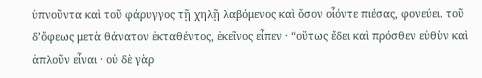ὑπνοῦντα καὶ τοῦ φάρυγγος τῇ χηλῇ λαβόμενος καὶ ὅσον οἷόντε πιέσας, φονεύει. τοῦ δ’ὄφεως μετὰ θάνατον ἐκταθέντος, ἐκεῖνος εἶπεν · “οὕτως ἔδει καὶ πρόσθεν εὐθὺν καὶ ἁπλοῦν εἶναι · οὐ δὲ γὰρ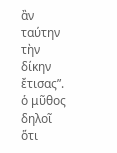ἂν ταύτην τὴν δίκην ἔτισας”. ὁ μῦθος δηλοῖ ὅτι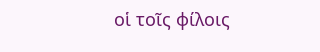οἱ τοῖς φίλοις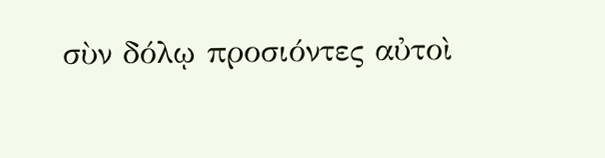σὺν δόλῳ προσιόντες αὐτοὶ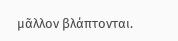μᾶλλον βλάπτονται.